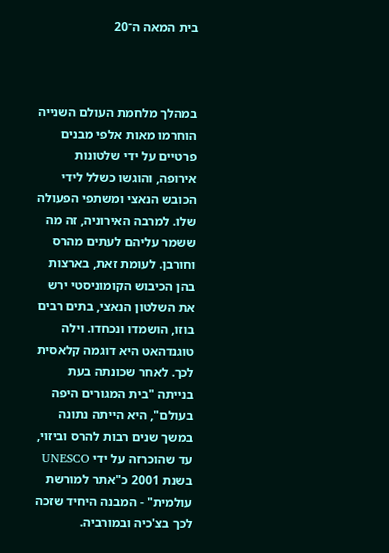בית המאה ה־20



במהלך מלחמת העולם השנייה הוחרמו מאות אלפי מבנים פרטיים על ידי שלטונות אירופה, והוגשו כשלל לידי הכובש הנאצי ומשתפי הפעולה שלו. למרבה האירוניה, זה מה ששמר עליהם לעתים מהרס וחורבן. לעומת זאת, בארצות בהן הכיבוש הקומוניסטי ירש את השלטון הנאצי, בתים רבים בוזו, הושמדו ונכחדו. וילה טוגנדהאט היא דוגמה קלאסית לכך. לאחר שכונתה בעת בנייתה "בית המגורים היפה בעולם", היא הייתה נתונה במשך שנים רבות להרס וביזוי, עד שהוכרזה על ידי UNESCO בשנת 2001 כ"אתר למורשת עולמית" - המבנה היחיד שזכה לכך בצ'כיה ובמורביה.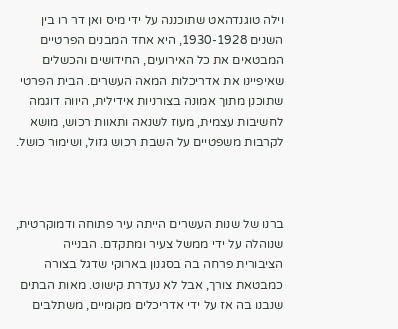וילה טוגנדהאט שתוכננה על ידי מיס ואן דר רו בין השנים 1930-1928, היא אחד המבנים הפרטיים המבטאים את כל האירועים, החידושים והכשלים שאיפיינו את אדריכלות המאה העשרים. הבית הפרטי שתוכנן מתוך אמונה בצורניות אידילית, היווה דוגמה לחשיבות עצמית, מעוז לשנאה ותאוות רכוש, מושא לקרבות משפטיים על השבת רכוש גזול, ושימור כושל.



ברנו של שנות העשרים הייתה עיר פתוחה ודמוקרטית, שנוהלה על ידי ממשל צעיר ומתקדם. הבנייה הציבורית פרחה בה בסגנון בארוקי שדגל בצורה כמבטאת צורך, אבל לא נעדרת קישוט. מאות הבתים שנבנו בה אז על ידי אדריכלים מקומיים, משתלבים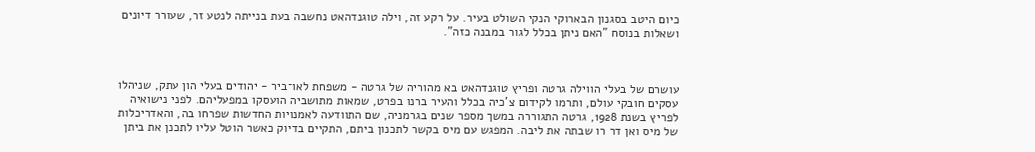כיום היטב בסגנון הבארוקי הנקי השולט בעיר. על רקע זה, וילה טוגנדהאט נחשבה בעת בנייתה לנטע זר, שעורר דיונים ושאלות בנוסח "האם ניתן בכלל לגור במבנה כזה".



עושרם של בעלי הווילה גרטה ופריץ טוגנדהאט בא מהוריה של גרטה - משפחת לאו־ביר - יהודים בעלי הון עתק, שניהלו עסקים חובקי עולם, ותרמו לקידום צ'כיה בכלל והעיר ברנו בפרט, שמאות מתושביה הועסקו במפעליהם. לפני נישואיה לפריץ בשנת 1928, גרטה התגוררה במשך מספר שנים בגרמניה, שם התוודעה לאמנויות החדשות שפרחו בה, והאדריכלות של מיס ואן דר רו שבתה את ליבה. המפגש עם מיס בקשר לתכנון ביתם, התקיים בדיוק כאשר הוטל עליו לתכנן את ביתן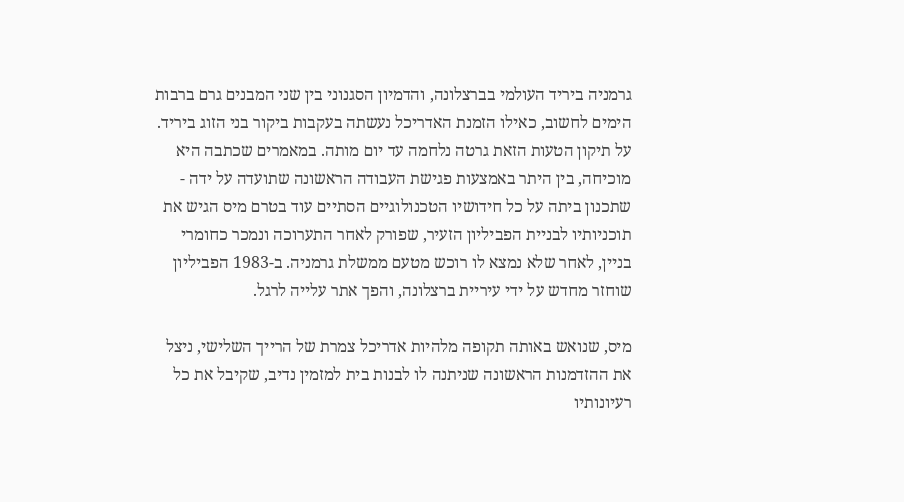גרמניה ביריד העולמי בברצלונה, והדמיון הסגנוני בין שני המבנים גרם ברבות הימים לחשוב, כאילו הזמנת האדריכל נעשתה בעקבות ביקור בני הזוג ביריד. על תיקון הטעות הזאת גרטה נלחמה עד יום מותה. במאמרים שכתבה היא מוכיחה, בין היתר באמצעות פגישת העבודה הראשונה שתועדה על ידה - שתכנון ביתה על כל חידושיו הטכנולוגיים הסתיים עוד בטרם מיס הגיש את תוכניותיו לבניית הפביליון הזעיר, שפורק לאחר התערוכה ונמכר כחומרי בניין, לאחר שלא נמצא לו רוכש מטעם ממשלת גרמניה. ב-1983 הפביליון שוחזר מחדש על ידי עיריית ברצלונה, והפך אתר עלייה לרגל.

מיס, שנואש באותה תקופה מלהיות אדריכל צמרת של הרייך השלישי, ניצל את ההזדמנות הראשונה שניתנה לו לבנות בית למזמין נדיב, שקיבל את כל רעיונותיו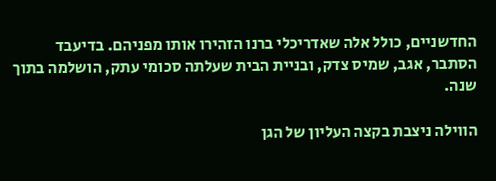החדשניים, כולל אלה שאדריכלי ברנו הזהירו אותו מפניהם. בדיעבד הסתבר, אגב, שמיס צדק, ובניית הבית שעלתה סכומי עתק, הושלמה בתוך שנה.

הווילה ניצבת בקצה העליון של הגן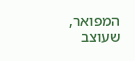המפואר, שעוצב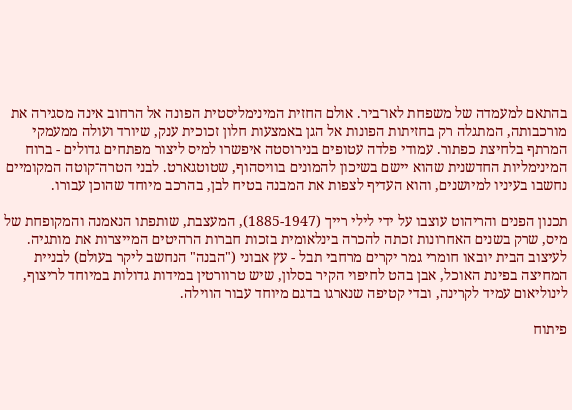בהתאם למעמדה של משפחת לאו־ביר. אולם החזית המינימליסטית הפונה אל הרחוב אינה מסגירה את מורכבותה, המתגלה רק בחזיתות הפונות אל הגן באמצעות חלון זכוכית ענק, שיורד ועולה ממעמקי המרתף בלחיצת כפתור. עמודי פלדה עטופים בנירוסטה איפשרו למיס ליצור מפתחים גדולים - ברוח המינימליות החדשנית שהוא יישם בשיכון להמונים בוויסהוף, שטוטגארט. לבני הטרה־קוטה המקומיים נחשבו בעיניו למיושנים, והוא העדיף לצפות את המבנה בטיח לבן, בהרכב מיוחד שהוכן עבורו.

תכנון הפנים והריהוט עוצבו על ידי לילי רייך (1885-1947), המעצבת, שותפתו הנאמנה והמקופחת של מיס, שרק בשנים האחרונות זכתה להכרה בינלאומית בזכות חברות הרהיטים המייצרות את מותגיה. לעיצוב הבית יובאו חומרי גמר יקרים מרחבי תבל - עץ אבוני ("הבנה" הנחשב ליקר בעולם) לבניית המחיצה בפינת האוכל, אבן בהט לחיפוי הקיר בסלון, שיש טרוורטין במידות גדולות במיוחד לריצוף, לינוליאום עמיד לקרינה, ובדי קטיפה שנארגו בדגם מיוחד עבור הווילה.

פיתוח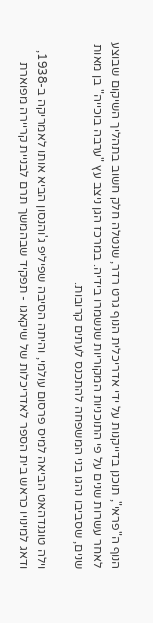הנוף ה"פראי", תוכנן בדייקנות על ידי אדריכלית הנוף גרט רדר, שנטלה חלק חשוב בתהליך השיקום שבוצע לאחר עשרות שנים על פי התוכניות המקוריות שנשמרו בידיה. במרכז הגן ניצב עץ "ערבה בוכייה" בן מאות שנים, שסביבו נהגו בני המשפחה להתכנס לעתים קרובות.

וילה טוגנדהאט הביאה למיס פרסום עולמי, והיתה הסיבה שפיליפ ג'והנסון הביא אותו לאמריקה ב-1938, ודאג למינויו כראש בית הספר לאדריכלות של שיקאגו - תפקיד שבהמשך תרם לבניית קריירה מפוארת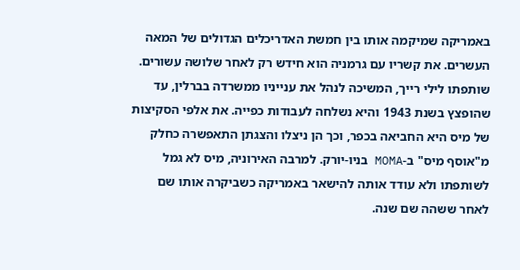באמריקה שמיקמה אותו בין חמשת האדריכלים הגדולים של המאה העשרים. את קשריו עם גרמניה הוא חידש רק לאחר שלושה עשורים. שותפתו לילי רייך, המשיכה לנהל את ענייניו ממשרדה בברלין, עד שהופצץ בשנת 1943 והיא נשלחה לעבודות כפייה. את אלפי הסקיצות של מיס היא החביאה בכפר, וכך הן ניצלו והצגתן התאפשרה כחלק מ"אוסף מיס" ב-MOMA בניו-יורק. למרבה האירוניה, מיס לא גמל לשותפתו ולא עודד אותה להישאר באמריקה כשביקרה אותו שם לאחר ששהה שם שנה.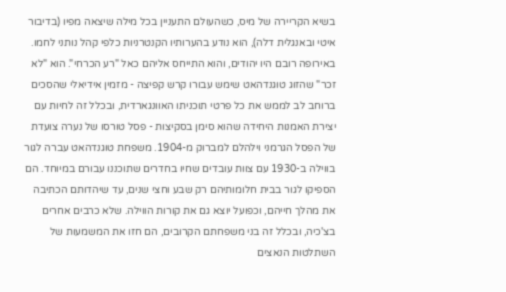בשיא הקריירה של מיס, כשהעולם התעניין בכל מילה שיצאה מפיו (בדיבור איטי ובאנגלית דלה), הוא נודע בהערותיו הקנטרניות כלפי קהל נותני לחמו. באירופה רובם היו יהודים, והוא התייחס אליהם כאל "רע הכרחי". הוא "לא זכר" שהזוג טוגנדהאט שימש עבורו קרש קפיצה - מזמין אידיאלי שהסכים ברוחב לב לממש את כל פרטי תוכניתו האוונגארדית, ובכלל זה לחיות עם יצירת האמנות היחידה שהוא סימן בסקיצות - פסל טורסו של נערה צועדת של הפסל הגרמני וילהלם למברוק מ-1904. משפחת טוגנדהאט עברה לגור בווילה ב-1930 עם צוות עובדים שחיו בחדרים שתוכננו עבורם במיוחד. הם הספיקו לגור בבית חלומותיהם רק שבע וחצי שנים, עד שיהדותם הכתיבה את מהלך חייהם, וכפועל יוצא גם את קורות הווילה. שלא כרבים אחרים בצ'כיה, ובכלל זה בני משפחתם הקרובים, הם חזו את המשמעות של השתלטות הנאצים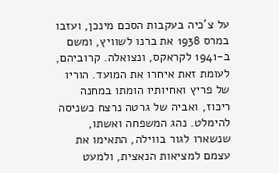על צ'כיה בעקבות הסכם מינכן, ועזבו במרס 1938 את ברנו לשוויץ, ומשם ב-1941 לקראקס, ונצואלה. קרוביהם, לעומת זאת איחרו את המועד. הוריו של פריץ ואחיותיו הומתו במחנה ריכוז, ואביה של גרטה נרצח כשניסה להימלט. נהג המשפחה ואשתו, שנשארו לגור בווילה, התאימו את עצמם למציאות הנאצית, ולמעט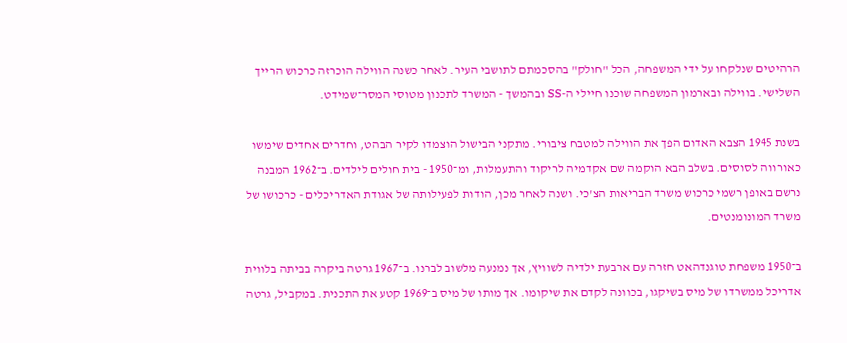הרהיטים שנלקחו על ידי המשפחה, הכל "חולק" בהסכמתם לתושבי העיר. לאחר כשנה הווילה הוכרזה כרכוש הרייך השלישי. בווילה ובארמון המשפחה שוכנו חיילי ה-SS ובהמשך - המשרד לתכנון מטוסי המסר־שמידט.

בשנת 1945 הצבא האדום הפך את הווילה למטבח ציבורי. מתקני הבישול הוצמדו לקיר הבהט, וחדרים אחדים שימשו כאורווה לסוסים. בשלב הבא הוקמה שם אקדמיה לריקוד והתעמלות, ומ־1950 - בית חולים לילדים. ב־1962 המבנה נרשם באופן רשמי כרכוש משרד הבריאות הצ'כי. ושנה לאחר מכן, הודות לפעילותה של אגודת האדריכלים - כרכושו של משרד המונומנטים.

ב־1950 משפחת טוגנדהאט חזרה עם ארבעת ילדיה לשוויץ, אך נמנעה מלשוב לברנו. ב־1967 גרטה ביקרה בביתה בלווית אדריכל ממשרדו של מיס בשיקגו, בכוונה לקדם את שיקומו. אך מותו של מיס ב־1969 קטע את התכנית. במקביל, גרטה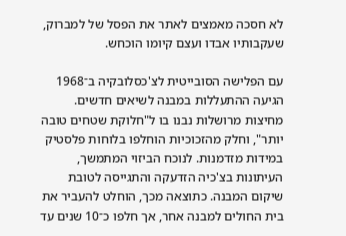לא חסכה מאמצים לאתר את הפסל של למברוק, שעקבותיו אבדו ועצם קיומו הוכחש.

עם הפלישה הסובייטית לצ'כסלובקיה ב־1968 הגיעה ההתעללות במבנה לשיאים חדשים. מחיצות מרושלות נבנו בו ל"חלוקת שטחים טובה יותר", וחלק מהזכוכיות הוחלפו בלוחות פלסטיק במידות מזדמנות. לנוכח הביזוי המתמשך, העיתונות בצ'כיה הזדעקה והתגייסה לטובת שיקום המבנה. כתוצאה מכך, הוחלט להעביר את בית החולים למבנה אחר, אך חלפו כ־10 שנים עד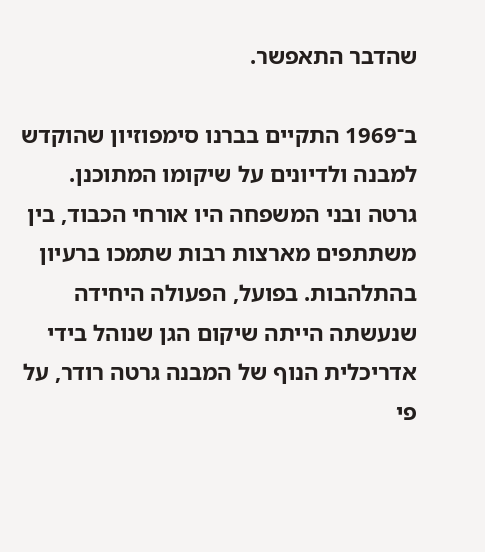שהדבר התאפשר.

ב־1969 התקיים בברנו סימפוזיון שהוקדש למבנה ולדיונים על שיקומו המתוכנן. גרטה ובני המשפחה היו אורחי הכבוד, בין משתתפים מארצות רבות שתמכו ברעיון בהתלהבות. בפועל, הפעולה היחידה שנעשתה הייתה שיקום הגן שנוהל בידי אדריכלית הנוף של המבנה גרטה רודר, על פי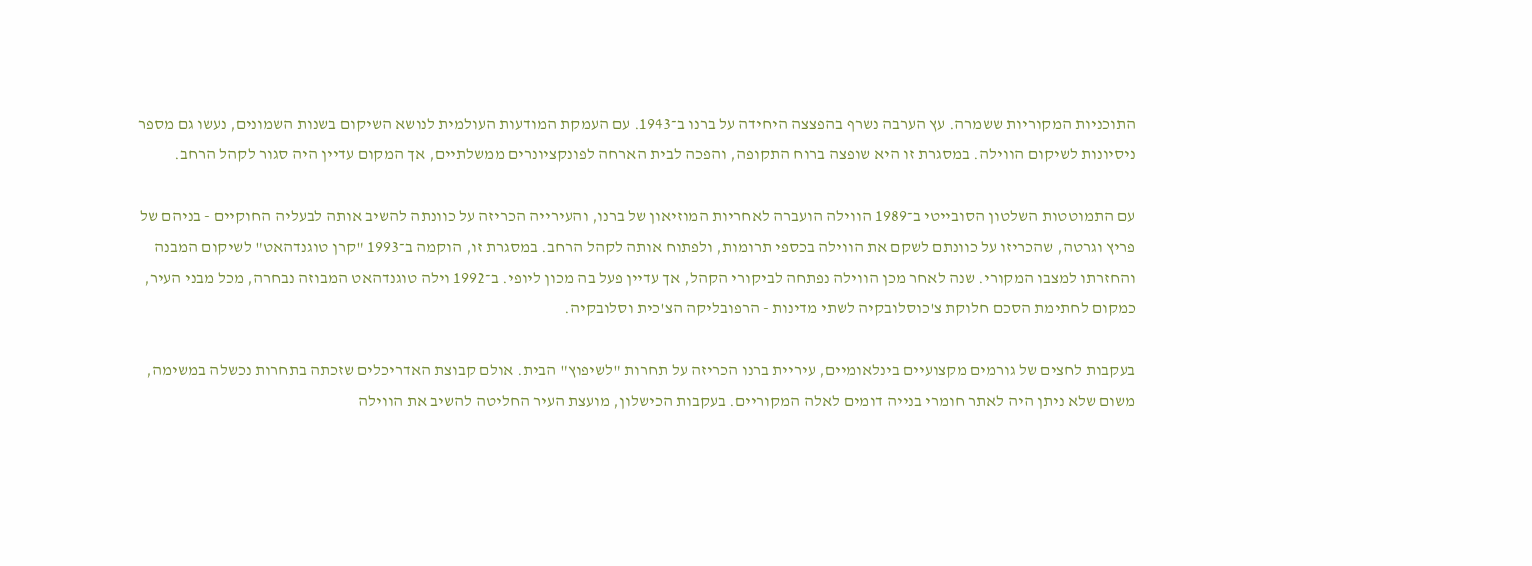התוכניות המקוריות ששמרה. עץ הערבה נשרף בהפצצה היחידה על ברנו ב־1943. עם העמקת המודעות העולמית לנושא השיקום בשנות השמונים, נעשו גם מספר ניסיונות לשיקום הווילה. במסגרת זו היא שופצה ברוח התקופה, והפכה לבית הארחה לפונקציונרים ממשלתיים, אך המקום עדיין היה סגור לקהל הרחב.

עם התמוטטות השלטון הסובייטי ב־1989 הווילה הועברה לאחריות המוזיאון של ברנו, והעירייה הכריזה על כוונתה להשיב אותה לבעליה החוקיים - בניהם של פריץ וגרטה, שהכריזו על כוונתם לשקם את הווילה בכספי תרומות, ולפתוח אותה לקהל הרחב. במסגרת זו, הוקמה ב־1993 "קרן טוגנדהאט" לשיקום המבנה והחזרתו למצבו המקורי. שנה לאחר מכן הווילה נפתחה לביקורי הקהל, אך עדיין פעל בה מכון ליופי. ב־1992 וילה טוגנדהאט המבוזה נבחרה, מכל מבני העיר, כמקום לחתימת הסכם חלוקת צ'כוסלובקיה לשתי מדינות - הרפובליקה הצ'כית וסלובקיה.

בעקבות לחצים של גורמים מקצועיים בינלאומיים, עיריית ברנו הכריזה על תחרות "לשיפוץ" הבית. אולם קבוצת האדריכלים שזכתה בתחרות נכשלה במשימה, משום שלא ניתן היה לאתר חומרי בנייה דומים לאלה המקוריים. בעקבות הכישלון, מועצת העיר החליטה להשיב את הווילה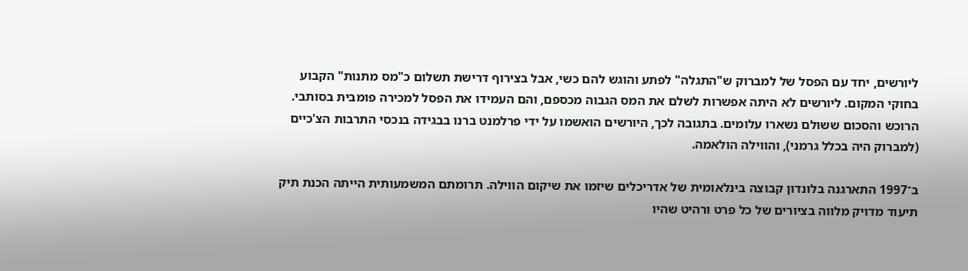ליורשים, יחד עם הפסל של למברוק ש"התגלה" לפתע והוגש להם כשי, אבל בצירוף דרישת תשלום כ"מס מתנות" הקבוע בחוקי המקום. ליורשים לא היתה אפשרות לשלם את המס הגבוה מכספם, והם העמידו את הפסל למכירה פומבית בסותבי. הרוכש והסכום ששולם נשארו עלומים. בתגובה לכך, היורשים הואשמו על ידי פרלמנט ברנו בבגידה בנכסי התרבות הצ'כיים (למברוק היה בכלל גרמני), והווילה הולאמה.

ב־1997 התארגנה בלונדון קבוצה בינלאומית של אדריכלים שיזמו את שיקום הווילה. תרומתם המשמעותית הייתה הכנת תיק תיעוד מדויק מלווה בציורים של כל פרט ורהיט שהיו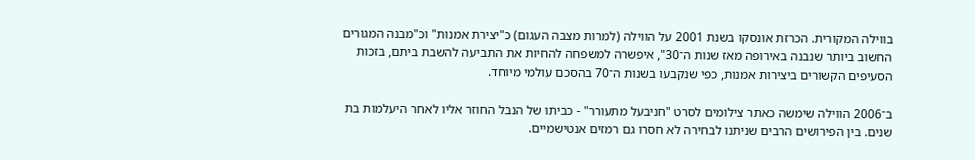בווילה המקורית. הכרזת אונסקו בשנת 2001 על הווילה (למרות מצבה העגום) כ"יצירת אמנות" וכ"מבנה המגורים החשוב ביותר שנבנה באירופה מאז שנות ה־30", איפשרה למשפחה להחיות את התביעה להשבת ביתם, בזכות הסעיפים הקשורים ביצירות אמנות, כפי שנקבעו בשנות ה־70 בהסכם עולמי מיוחד.

ב־2006 הווילה שימשה כאתר צילומים לסרט "חניבעל מתעורר" - כביתו של הנבל החוזר אליו לאחר היעלמות בת שנים. בין הפירושים הרבים שניתנו לבחירה לא חסרו גם רמזים אנטישמיים.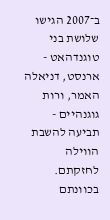ב־2007 הגישו שלושת בני טוגנדהאט - ארנסט, דניאלה האמר, ורות גוגנהיים - תביעה להשבת הווילה לחזקתם. בכוונתם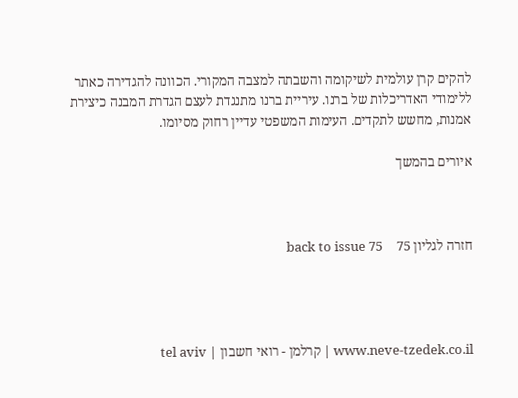להקים קרן עולמית לשיקומה והשבתה למצבה המקורי. הכוונה להגדירה כאתר ללימודי האדריכלות של ברנו. עיריית ברנו מתנגדת לעצם הגדרת המבנה כיצירת אמנות, מחשש לתקדים. העימות המשפטי עדיין רחוק מסיומו.

איורים בהמשך



חזרה לגליון 75    back to issue 75




www.neve-tzedek.co.il | קרלמן - רואי חשבון | tel aviv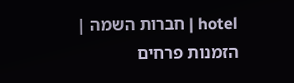hotel | חברות השמה | הזמנות פרחים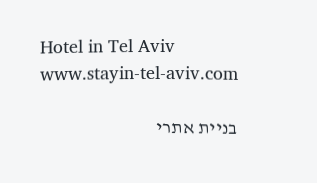Hotel in Tel Aviv   www.stayin-tel-aviv.com

בניית אתרי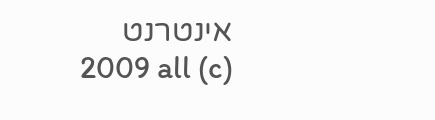אינטרנט                                   (c) 2009 all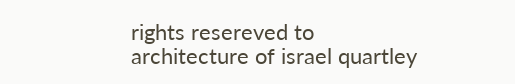rights resereved to architecture of israel quartley